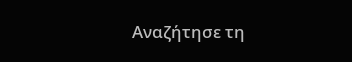Αναζήτησε τη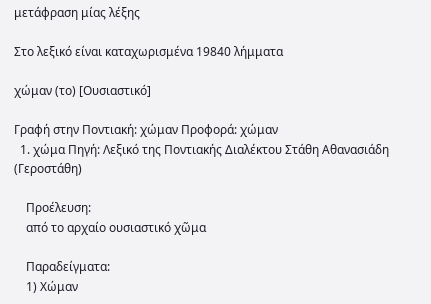μετάφραση μίας λέξης

Στο λεξικό είναι καταχωρισμένα 19840 λήμματα

χώμαν (το) [Ουσιαστικό]

Γραφή στην Ποντιακή: χώμαν Προφορά: χώμαν
  1. χώμα Πηγή: Λεξικό της Ποντιακής Διαλέκτου Στάθη Αθανασιάδη (Γεροστάθη)

    Προέλευση:
    από το αρχαίο ουσιαστικό χῶμα

    Παραδείγματα:
    1) Χώμαν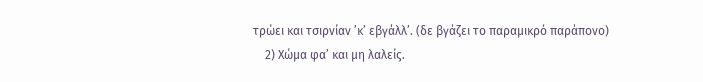τρώει και τσιρνίαν ’κ’ εβγάλλ’. (δε βγάζει το παραμικρό παράπονο)
    2) Χώμα φα’ και μη λαλείς.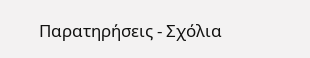Παρατηρήσεις - Σχόλια